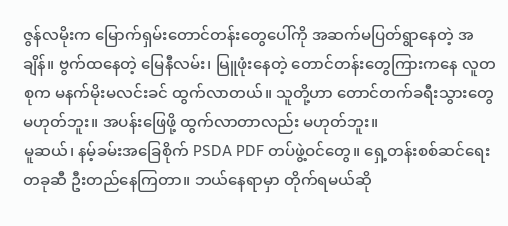ဇွန်လမိုးက မြောက်ရှမ်းတောင်တန်းတွေပေါ်ကို အဆက်မပြတ်ရွာနေတဲ့ အချိန်။ ဗွက်ထနေတဲ့ မြေနီလမ်း၊ မြူဖုံးနေတဲ့ တောင်တန်းတွေကြားကနေ လူတစုက မနက်မိုးမလင်းခင် ထွက်လာတယ်။ သူတို့ဟာ တောင်တက်ခရီးသွားတွေ မဟုတ်ဘူး။ အပန်းဖြေဖို့ ထွက်လာတာလည်း မဟုတ်ဘူး။
မူဆယ်၊ နမ့်ခမ်းအခြေစိုက် PSDA PDF တပ်ဖွဲ့ဝင်တွေ။ ရှေ့တန်းစစ်ဆင်ရေးတခုဆီ ဦးတည်နေကြတာ။ ဘယ်နေရာမှာ တိုက်ရမယ်ဆို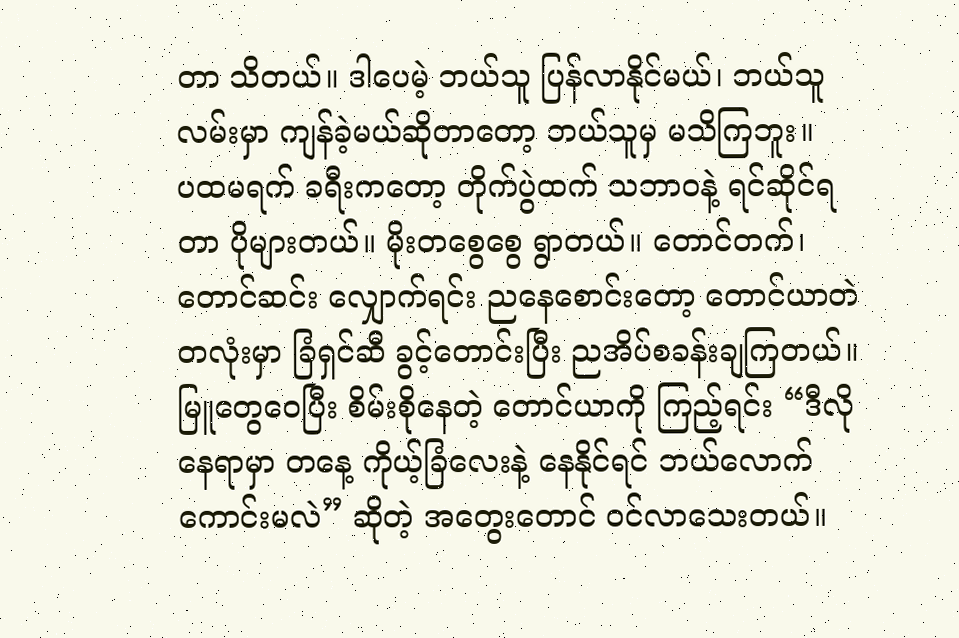တာ သိတယ်။ ဒါပေမဲ့ ဘယ်သူ ပြန်လာနိုင်မယ်၊ ဘယ်သူ လမ်းမှာ ကျန်ခဲ့မယ်ဆိုတာတော့ ဘယ်သူမှ မသိကြဘူး။
ပထမရက် ခရီးကတော့ တိုက်ပွဲထက် သဘာဝနဲ့ ရင်ဆိုင်ရတာ ပိုများတယ်။ မိုးတစွေစွေ ရွာတယ်။ တောင်တက်၊ တောင်ဆင်း လျှောက်ရင်း ညနေစောင်းတော့ တောင်ယာတဲတလုံးမှာ ခြံရှင်ဆီ ခွင့်တောင်းပြီး ညအိပ်စခန်းချကြတယ်။
မြူတွေဝေပြီး စိမ်းစိုနေတဲ့ တောင်ယာကို ကြည့်ရင်း “ဒီလိုနေရာမှာ တနေ့ ကိုယ့်ခြံလေးနဲ့ နေနိုင်ရင် ဘယ်လောက်ကောင်းမလဲ” ဆိုတဲ့ အတွေးတောင် ဝင်လာသေးတယ်။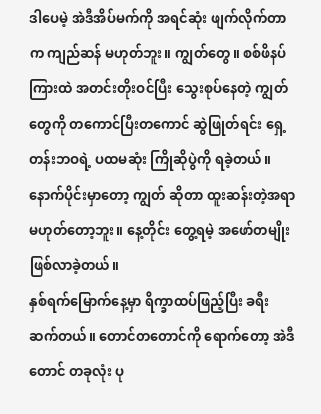ဒါပေမဲ့ အဲဒီအိပ်မက်ကို အရင်ဆုံး ဖျက်လိုက်တာက ကျည်ဆန် မဟုတ်ဘူး။ ကျွတ်တွေ။ စစ်ဖိနပ်ကြားထဲ အတင်းတိုးဝင်ပြီး သွေးစုပ်နေတဲ့ ကျွတ်တွေကို တကောင်ပြီးတကောင် ဆွဲဖြုတ်ရင်း ရှေ့တန်းဘဝရဲ့ ပထမဆုံး ကြိုဆိုပွဲကို ရခဲ့တယ်။
နောက်ပိုင်းမှာတော့ ကျွတ် ဆိုတာ ထူးဆန်းတဲ့အရာ မဟုတ်တော့ဘူး။ နေ့တိုင်း တွေ့ရမဲ့ အဖော်တမျိုး ဖြစ်လာခဲ့တယ်။
နှစ်ရက်မြောက်နေ့မှာ ရိက္ခာထပ်ဖြည့်ပြီး ခရီးဆက်တယ်။ တောင်တတောင်ကို ရောက်တော့ အဲဒီ တောင် တခုလုံး ပု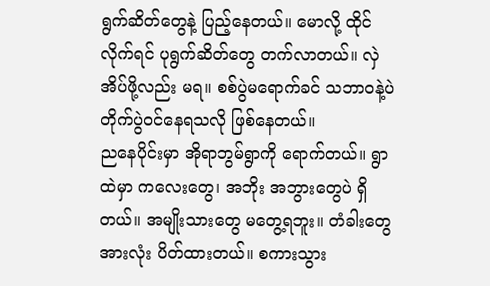ရွက်ဆိတ်တွေနဲ့ ပြည့်နေတယ်။ မောလို့ ထိုင်လိုက်ရင် ပုရွက်ဆိတ်တွေ တက်လာတယ်။ လှဲအိပ်ဖို့လည်း မရ။ စစ်ပွဲမရောက်ခင် သဘာဝနဲ့ပဲ တိုက်ပွဲဝင်နေရသလို ဖြစ်နေတယ်။
ညနေပိုင်းမှာ အိုရာဘွမ်ရွာကို ရောက်တယ်။ ရွာထဲမှာ ကလေးတွေ၊ အဘိုး အဘွားတွေပဲ ရှိတယ်။ အမျိုးသားတွေ မတွေ့ရဘူး။ တံခါးတွေအားလုံး ပိတ်ထားတယ်။ စကားသွား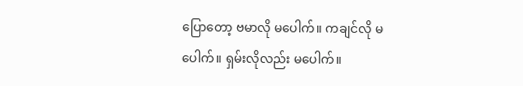ပြောတော့ ဗမာလို မပေါက်။ ကချင်လို မပေါက်။ ရှမ်းလိုလည်း မပေါက်။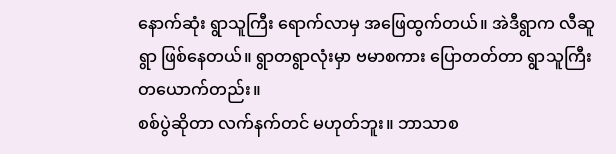နောက်ဆုံး ရွာသူကြီး ရောက်လာမှ အဖြေထွက်တယ်။ အဲဒီရွာက လီဆူရွာ ဖြစ်နေတယ်။ ရွာတရွာလုံးမှာ ဗမာစကား ပြောတတ်တာ ရွာသူကြီး တယောက်တည်း။
စစ်ပွဲဆိုတာ လက်နက်တင် မဟုတ်ဘူး။ ဘာသာစ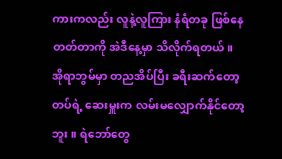ကားကလည်း လူနဲ့လူကြား နံရံတခု ဖြစ်နေတတ်တာကို အဲဒီနေ့မှာ သိလိုက်ရတယ်။
အိုရာဘွမ်မှာ တညအိပ်ပြီး ခရီးဆက်တော့ တပ်ရဲ့ ဆေးမှူးက လမ်းမလျှောက်နိုင်တော့ဘူး။ ရဲဘော်တွေ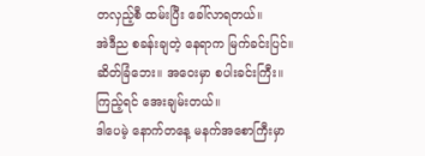တလှည့်စီ ထမ်းပြီး ခေါ်လာရတယ်။
အဲဒီည စခန်းချတဲ့ နေရာက မြက်ခင်းပြင်။ ဆိတ်ခြံဘေး။ အဝေးမှာ စပါးခင်းကြီး။ ကြည့်ရင် အေးချမ်းတယ်။
ဒါပေမဲ့ နောက်တနေ့ မနက်အစောကြီးမှာ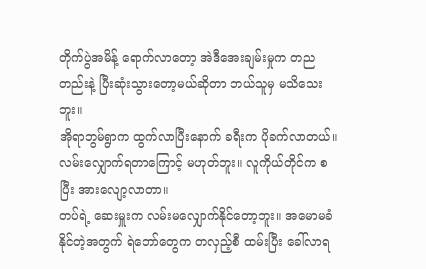တိုက်ပွဲအမိန့် ရောက်လာတော့ အဲဒီအေးချမ်းမှုက တညတည်းနဲ့ ပြီးဆုံးသွားတော့မယ်ဆိုတာ ဘယ်သူမှ မသိသေးဘူး။
အိုရာဘွမ်ရွာက ထွက်လာပြီးနောက် ခရီးက ပိုခက်လာတယ်။ လမ်းလျှောက်ရတာကြောင့် မဟုတ်ဘူး။ လူကိုယ်တိုင်က စပြီး အားလျော့လာတာ။
တပ်ရဲ့ ဆေးမှူးက လမ်းမလျှောက်နိုင်တော့ဘူး။ အမောမခံနိုင်တဲ့အတွက် ရဲဘော်တွေက တလှည့်စီ ထမ်းပြီး ခေါ်လာရ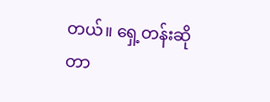တယ်။ ရှေ့တန်းဆိုတာ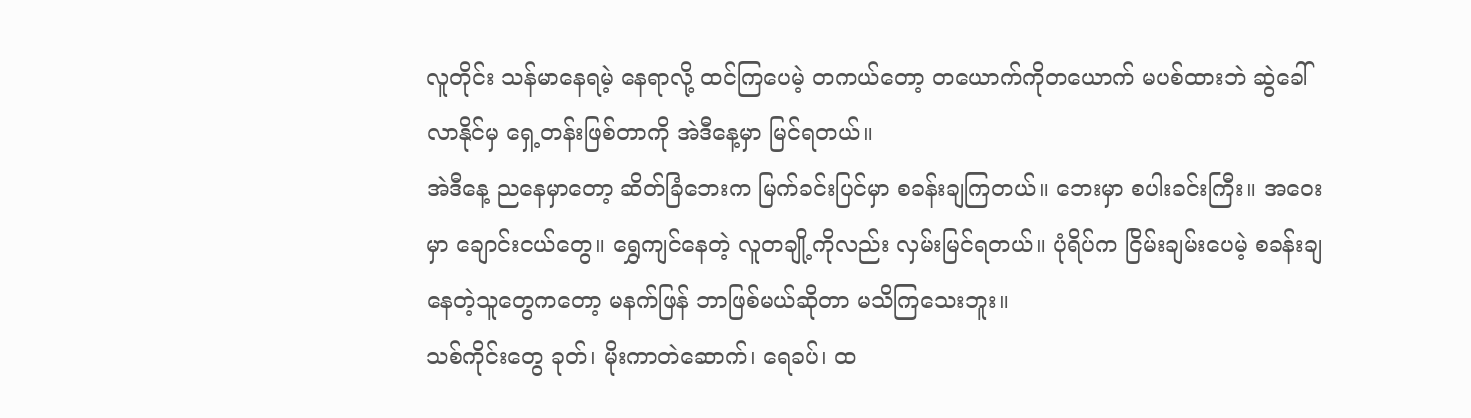လူတိုင်း သန်မာနေရမဲ့ နေရာလို့ ထင်ကြပေမဲ့ တကယ်တော့ တယောက်ကိုတယောက် မပစ်ထားဘဲ ဆွဲခေါ်လာနိုင်မှ ရှေ့တန်းဖြစ်တာကို အဲဒီနေ့မှာ မြင်ရတယ်။
အဲဒီနေ့ ညနေမှာတော့ ဆိတ်ခြံဘေးက မြက်ခင်းပြင်မှာ စခန်းချကြတယ်။ ဘေးမှာ စပါးခင်းကြီး။ အဝေးမှာ ချောင်းငယ်တွေ။ ရွှေကျင်နေတဲ့ လူတချို့ကိုလည်း လှမ်းမြင်ရတယ်။ ပုံရိပ်က ငြိမ်းချမ်းပေမဲ့ စခန်းချနေတဲ့သူတွေကတော့ မနက်ဖြန် ဘာဖြစ်မယ်ဆိုတာ မသိကြသေးဘူး။
သစ်ကိုင်းတွေ ခုတ်၊ မိုးကာတဲဆောက်၊ ရေခပ်၊ ထ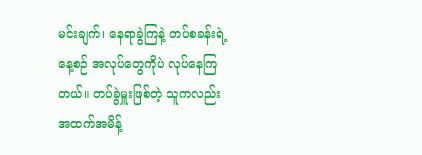မင်းချက်၊ နေရာခွဲကြနဲ့ တပ်စခန်းရဲ့ နေ့စဉ် အလုပ်တွေကိုပဲ လုပ်နေကြတယ်။ တပ်ခွဲမှူးဖြစ်တဲ့ သူကလည်း အထက်အမိန့်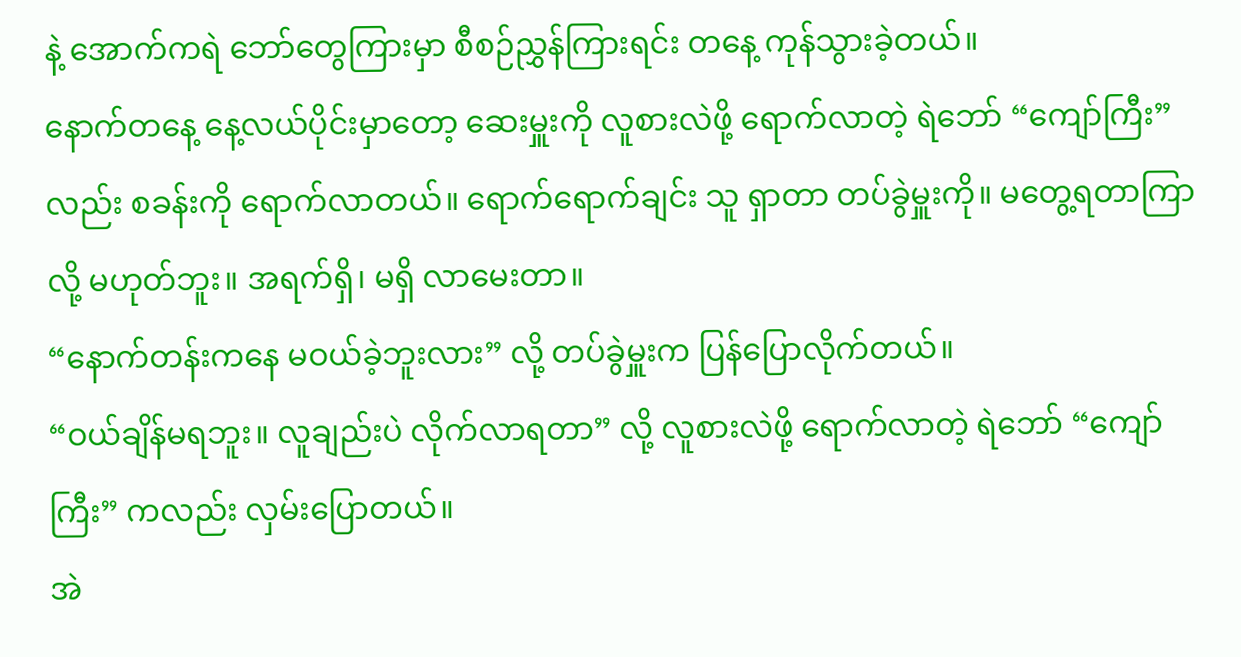နဲ့ အောက်ကရဲ ဘော်တွေကြားမှာ စီစဉ်ညွှန်ကြားရင်း တနေ့ ကုန်သွားခဲ့တယ်။
နောက်တနေ့ နေ့လယ်ပိုင်းမှာတော့ ဆေးမှူးကို လူစားလဲဖို့ ရောက်လာတဲ့ ရဲဘော် “ကျော်ကြီး” လည်း စခန်းကို ရောက်လာတယ်။ ရောက်ရောက်ချင်း သူ ရှာတာ တပ်ခွဲမှူးကို။ မတွေ့ရတာကြာလို့ မဟုတ်ဘူး။ အရက်ရှိ၊ မရှိ လာမေးတာ။
“နောက်တန်းကနေ မဝယ်ခဲ့ဘူးလား” လို့ တပ်ခွဲမှူးက ပြန်ပြောလိုက်တယ်။
“ဝယ်ချိန်မရဘူး။ လူချည်းပဲ လိုက်လာရတာ” လို့ လူစားလဲဖို့ ရောက်လာတဲ့ ရဲဘော် “ကျော်ကြီး” ကလည်း လှမ်းပြောတယ်။
အဲ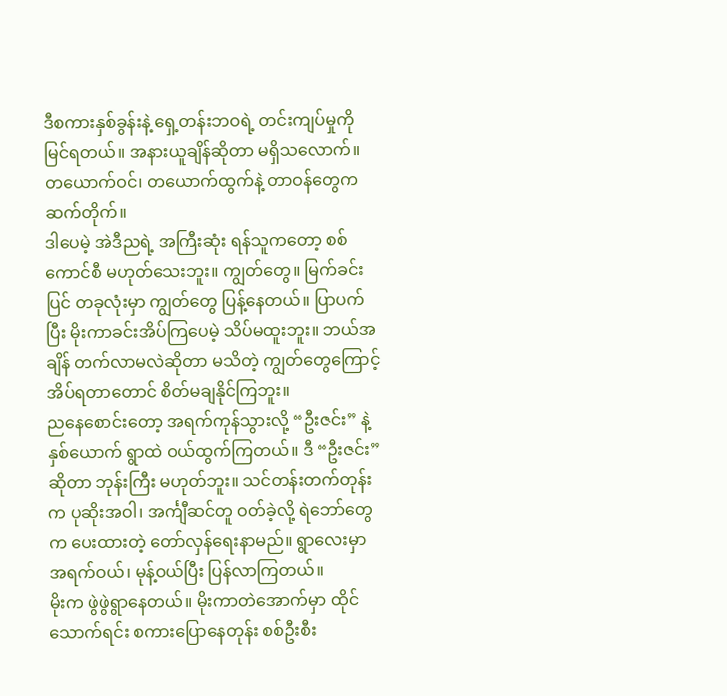ဒီစကားနှစ်ခွန်းနဲ့ ရှေ့တန်းဘဝရဲ့ တင်းကျပ်မှုကို မြင်ရတယ်။ အနားယူချိန်ဆိုတာ မရှိသလောက်။ တယောက်ဝင်၊ တယောက်ထွက်နဲ့ တာဝန်တွေက ဆက်တိုက်။
ဒါပေမဲ့ အဲဒီညရဲ့ အကြီးဆုံး ရန်သူကတော့ စစ်ကောင်စီ မဟုတ်သေးဘူး။ ကျွတ်တွေ။ မြက်ခင်းပြင် တခုလုံးမှာ ကျွတ်တွေ ပြန့်နေတယ်။ ပြာပက်ပြီး မိုးကာခင်းအိပ်ကြပေမဲ့ သိပ်မထူးဘူး။ ဘယ်အချိန် တက်လာမလဲဆိုတာ မသိတဲ့ ကျွတ်တွေကြောင့် အိပ်ရတာတောင် စိတ်မချနိုင်ကြဘူး။
ညနေစောင်းတော့ အရက်ကုန်သွားလို့ “ဦးဇင်း” နဲ့ နှစ်ယောက် ရွာထဲ ဝယ်ထွက်ကြတယ်။ ဒီ “ဦးဇင်း” ဆိုတာ ဘုန်းကြီး မဟုတ်ဘူး။ သင်တန်းတက်တုန်းက ပုဆိုးအဝါ၊ အင်္ကျီဆင်တူ ဝတ်ခဲ့လို့ ရဲဘော်တွေက ပေးထားတဲ့ တော်လှန်ရေးနာမည်။ ရွာလေးမှာ အရက်ဝယ်၊ မုန့်ဝယ်ပြီး ပြန်လာကြတယ်။
မိုးက ဖွဲဖွဲရွာနေတယ်။ မိုးကာတဲအောက်မှာ ထိုင်သောက်ရင်း စကားပြောနေတုန်း စစ်ဦးစီး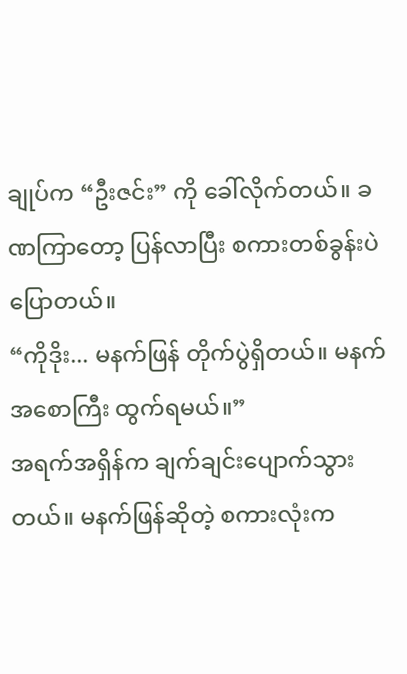ချုပ်က “ဦးဇင်း” ကို ခေါ်လိုက်တယ်။ ခဏကြာတော့ ပြန်လာပြီး စကားတစ်ခွန်းပဲ ပြောတယ်။
“ကိုဒိုး... မနက်ဖြန် တိုက်ပွဲရှိတယ်။ မနက်အစောကြီး ထွက်ရမယ်။”
အရက်အရှိန်က ချက်ချင်းပျောက်သွားတယ်။ မနက်ဖြန်ဆိုတဲ့ စကားလုံးက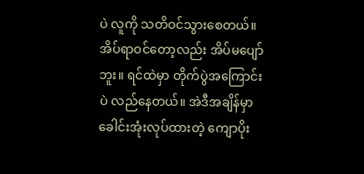ပဲ လူကို သတိဝင်သွားစေတယ်။ အိပ်ရာဝင်တော့လည်း အိပ်မပျော်ဘူး။ ရင်ထဲမှာ တိုက်ပွဲအကြောင်းပဲ လည်နေတယ်။ အဲဒီအချိန်မှာ ခေါင်းအုံးလုပ်ထားတဲ့ ကျောပိုး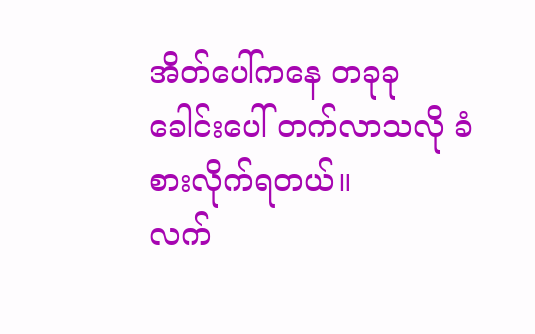အိတ်ပေါ်ကနေ တခုခု ခေါင်းပေါ် တက်လာသလို ခံစားလိုက်ရတယ်။
လက်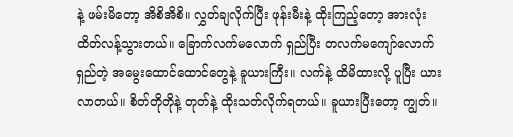နဲ့ ဖမ်းမိတော့ အိစိအိစိ။ လွှတ်ချလိုက်ပြီး ဖုန်းမီးနဲ့ ထိုးကြည့်တော့ အားလုံး ထိတ်လန့်သွားတယ်။ ခြောက်လက်မလောက် ရှည်ပြီး တလက်မကျော်လောက် ရှည်တဲ့ အမွေးထောင်ထောင်တွေနဲ့ ခူယားကြီး။ လက်နဲ့ ထိမိထားလို့ ပူပြီး ယားလာတယ်။ စိတ်တိုတိုနဲ့ တုတ်နဲ့ ထိုးသတ်လိုက်ရတယ်။ ခူယားပြီးတော့ ကျွတ်။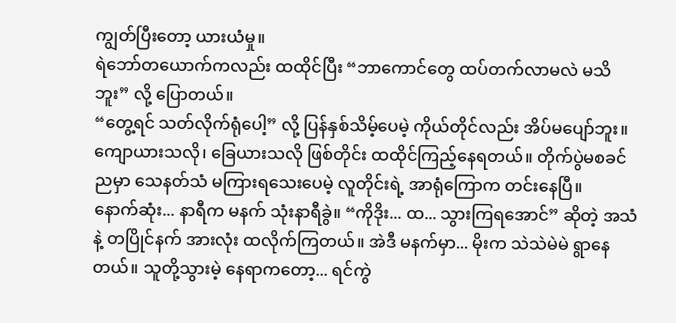ကျွတ်ပြီးတော့ ယားယံမှု။
ရဲဘော်တယောက်ကလည်း ထထိုင်ပြီး “ဘာကောင်တွေ ထပ်တက်လာမလဲ မသိဘူး” လို့ ပြောတယ်။
“တွေ့ရင် သတ်လိုက်ရုံပေါ့” လို့ ပြန်နှစ်သိမ့်ပေမဲ့ ကိုယ်တိုင်လည်း အိပ်မပျော်ဘူး။ ကျောယားသလို၊ ခြေယားသလို ဖြစ်တိုင်း ထထိုင်ကြည့်နေရတယ်။ တိုက်ပွဲမစခင်ညမှာ သေနတ်သံ မကြားရသေးပေမဲ့ လူတိုင်းရဲ့ အာရုံကြောက တင်းနေပြီ။
နောက်ဆုံး... နာရီက မနက် သုံးနာရီခွဲ။ “ကိုဒိုး... ထ... သွားကြရအောင်” ဆိုတဲ့ အသံနဲ့ တပြိုင်နက် အားလုံး ထလိုက်ကြတယ်။ အဲဒီ မနက်မှာ... မိုးက သဲသဲမဲမဲ ရွာနေတယ်။ သူတို့သွားမဲ့ နေရာကတော့... ရင်ကွဲ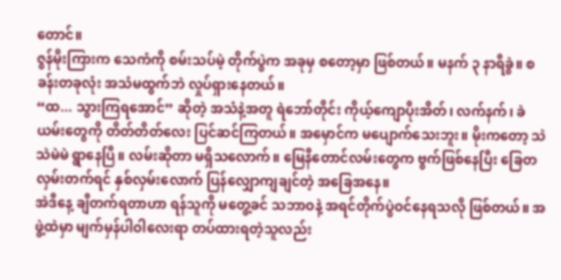တောင်။
ဇွန်မိုးကြားက သေကံကို စမ်းသပ်မဲ့ တိုက်ပွဲက အခုမှ စတော့မှာ ဖြစ်တယ်။ မနက် ၃ နာရီခွဲ။ စခန်းတခုလုံး အသံမထွက်ဘဲ လှုပ်ရှားနေတယ်။
“ထ... သွားကြရအောင်” ဆိုတဲ့ အသံနဲ့အတူ ရဲဘော်တိုင်း ကိုယ့်ကျောပိုးအိတ်၊ လက်နက်၊ ခဲယမ်းတွေကို တိတ်တိတ်လေး ပြင်ဆင်ကြတယ်။ အမှောင်က မပျောက်သေးဘူး။ မိုးကတော့ သဲသဲမဲမဲ ရွာနေပြီ။ လမ်းဆိုတာ မရှိသလောက်။ မြေနီတောင်လမ်းတွေက ဗွက်ဖြစ်နေပြီး ခြေတလှမ်းတက်ရင် နှစ်လှမ်းလောက် ပြန်လျှောကျချင်တဲ့ အခြေအနေ။
အဲဒီနေ့ ချီတက်ရတာဟာ ရန်သူကို မတွေ့ခင် သဘာဝနဲ့ အရင်တိုက်ပွဲဝင်နေရသလို ဖြစ်တယ်။ အဖွဲ့ထဲမှာ မျက်မှန်ပါဝါလေးရာ တပ်ထားရတဲ့သူလည်း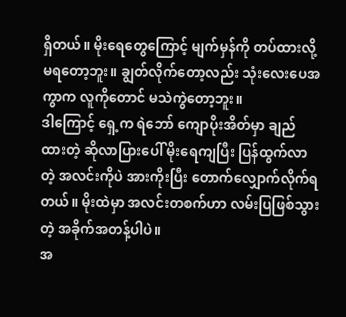ရှိတယ်။ မိုးရေတွေကြောင့် မျက်မှန်ကို တပ်ထားလို့ မရတော့ဘူး။ ချွတ်လိုက်တော့လည်း သုံးလေးပေအကွာက လူကိုတောင် မသဲကွဲတော့ဘူး။
ဒါကြောင့် ရှေ့က ရဲဘော် ကျောပိုးအိတ်မှာ ချည်ထားတဲ့ ဆိုလာပြားပေါ် မိုးရေကျပြီး ပြန်ထွက်လာတဲ့ အလင်းကိုပဲ အားကိုးပြီး တောက်လျှောက်လိုက်ရတယ်။ မိုးထဲမှာ အလင်းတစက်ဟာ လမ်းပြဖြစ်သွားတဲ့ အခိုက်အတန့်ပါပဲ။
အ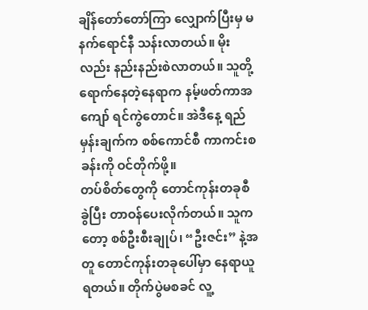ချိန်တော်တော်ကြာ လျှောက်ပြီးမှ မနက်ရောင်နီ သန်းလာတယ်။ မိုးလည်း နည်းနည်းစဲလာတယ်။ သူတို့ ရောက်နေတဲ့နေရာက နမ့်ဖတ်ကာအကျော် ရင်ကွဲတောင်။ အဲဒီနေ့ ရည်မှန်းချက်က စစ်ကောင်စီ ကာကင်းစခန်းကို ဝင်တိုက်ဖို့။
တပ်စိတ်တွေကို တောင်ကုန်းတခုစီ ခွဲပြီး တာဝန်ပေးလိုက်တယ်။ သူကတော့ စစ်ဦးစီးချုပ်၊ “ဦးဇင်း” နဲ့အတူ တောင်ကုန်းတခုပေါ်မှာ နေရာယူရတယ်။ တိုက်ပွဲမစခင် လူ့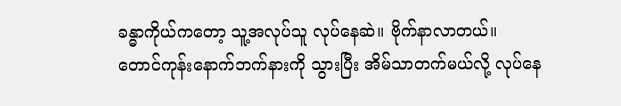ခန္ဓာကိုယ်ကတော့ သူ့အလုပ်သူ လုပ်နေဆဲ။ ဗိုက်နာလာတယ်။
တောင်ကုန်းနောက်ဘက်နားကို သွားပြီး အိမ်သာတက်မယ်လို့ လုပ်နေ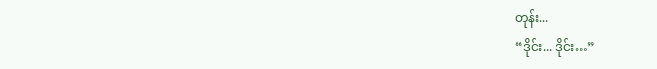တုန်း...
“ဒိုင်း... ဒိုင်း…”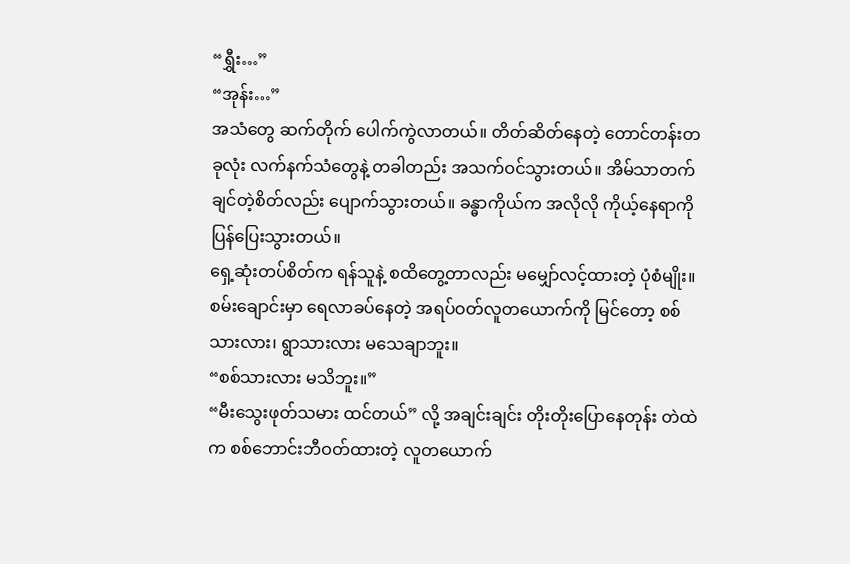“ရွှီး…”
“အုန်း…”
အသံတွေ ဆက်တိုက် ပေါက်ကွဲလာတယ်။ တိတ်ဆိတ်နေတဲ့ တောင်တန်းတခုလုံး လက်နက်သံတွေနဲ့ တခါတည်း အသက်ဝင်သွားတယ်။ အိမ်သာတက်ချင်တဲ့စိတ်လည်း ပျောက်သွားတယ်။ ခန္ဓာကိုယ်က အလိုလို ကိုယ့်နေရာကို ပြန်ပြေးသွားတယ်။
ရှေ့ဆုံးတပ်စိတ်က ရန်သူနဲ့ စထိတွေ့တာလည်း မမျှော်လင့်ထားတဲ့ ပုံစံမျိုး။ စမ်းချောင်းမှာ ရေလာခပ်နေတဲ့ အရပ်ဝတ်လူတယောက်ကို မြင်တော့ စစ်သားလား၊ ရွာသားလား မသေချာဘူး။
“စစ်သားလား မသိဘူး။”
“မီးသွေးဖုတ်သမား ထင်တယ်” လို့ အချင်းချင်း တိုးတိုးပြောနေတုန်း တဲထဲက စစ်ဘောင်းဘီဝတ်ထားတဲ့ လူတယောက်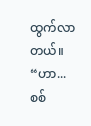ထွက်လာတယ်။
“ဟာ... စစ်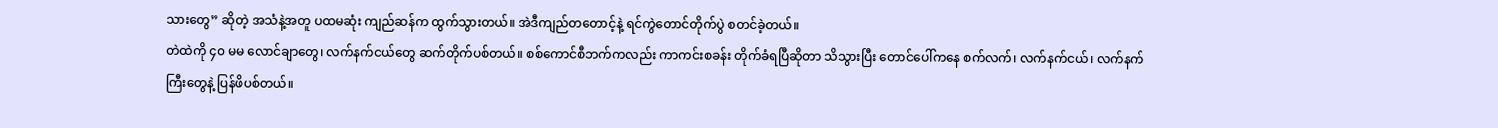သားတွေ” ဆိုတဲ့ အသံနဲ့အတူ ပထမဆုံး ကျည်ဆန်က ထွက်သွားတယ်။ အဲဒီကျည်တတောင့်နဲ့ ရင်ကွဲတောင်တိုက်ပွဲ စတင်ခဲ့တယ်။
တဲထဲကို ၄၀ မမ လောင်ချာတွေ၊ လက်နက်ငယ်တွေ ဆက်တိုက်ပစ်တယ်။ စစ်ကောင်စီဘက်ကလည်း ကာကင်းစခန်း တိုက်ခံရပြီဆိုတာ သိသွားပြီး တောင်ပေါ်ကနေ စက်လက်၊ လက်နက်ငယ်၊ လက်နက်ကြီးတွေနဲ့ ပြန်ဖိပစ်တယ်။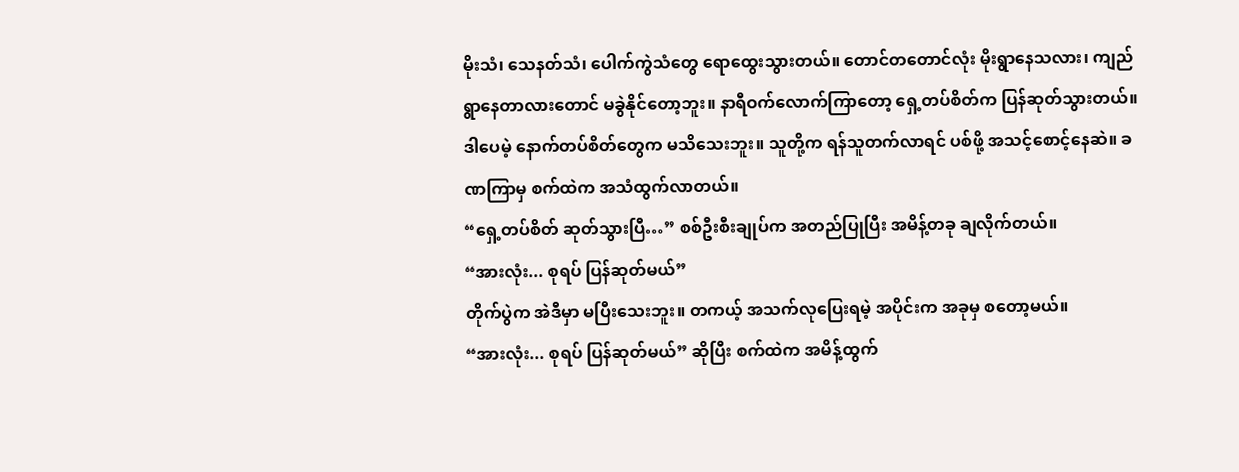မိုးသံ၊ သေနတ်သံ၊ ပေါက်ကွဲသံတွေ ရောထွေးသွားတယ်။ တောင်တတောင်လုံး မိုးရွာနေသလား၊ ကျည်ရွာနေတာလားတောင် မခွဲနိုင်တော့ဘူး။ နာရီဝက်လောက်ကြာတော့ ရှေ့တပ်စိတ်က ပြန်ဆုတ်သွားတယ်။ ဒါပေမဲ့ နောက်တပ်စိတ်တွေက မသိသေးဘူး။ သူတို့က ရန်သူတက်လာရင် ပစ်ဖို့ အသင့်စောင့်နေဆဲ။ ခဏကြာမှ စက်ထဲက အသံထွက်လာတယ်။
“ရှေ့တပ်စိတ် ဆုတ်သွားပြီ…” စစ်ဦးစီးချုပ်က အတည်ပြုပြီး အမိန့်တခု ချလိုက်တယ်။
“အားလုံး... စုရပ် ပြန်ဆုတ်မယ်”
တိုက်ပွဲက အဲဒီမှာ မပြီးသေးဘူး။ တကယ့် အသက်လုပြေးရမဲ့ အပိုင်းက အခုမှ စတော့မယ်။
“အားလုံး... စုရပ် ပြန်ဆုတ်မယ်” ဆိုပြီး စက်ထဲက အမိန့်ထွက်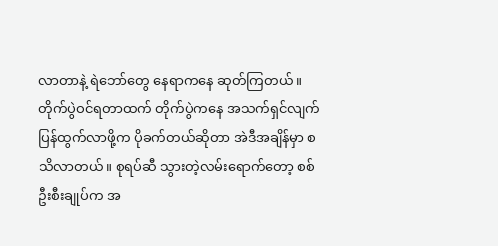လာတာနဲ့ ရဲဘော်တွေ နေရာကနေ ဆုတ်ကြတယ်။
တိုက်ပွဲဝင်ရတာထက် တိုက်ပွဲကနေ အသက်ရှင်လျက် ပြန်ထွက်လာဖို့က ပိုခက်တယ်ဆိုတာ အဲဒီအချိန်မှာ စသိလာတယ်။ စုရပ်ဆီ သွားတဲ့လမ်းရောက်တော့ စစ်ဦးစီးချုပ်က အ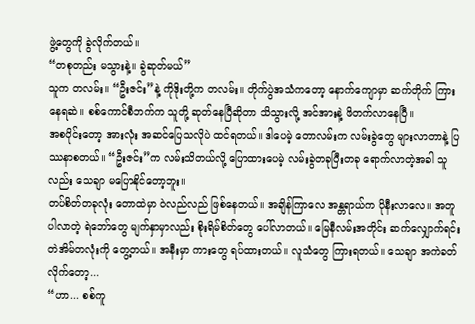ဖွဲ့တွေကို ခွဲလိုက်တယ်။
“တစုတည်း မသွားနဲ့။ ခွဲဆုတ်မယ်”
သူက တလမ်း။ “ဦးဇင်း”နဲ့ ကိုဒိုးတို့က တလမ်း။ တိုက်ပွဲအသံကတော့ နောက်ကျောမှာ ဆက်တိုက် ကြားနေရဆဲ။ စစ်ကောင်စီဘက်က သူတို့ ဆုတ်နေပြီဆိုတာ သိသွားလို့ အင်အားနဲ့ ဖိတက်လာနေပြီ။
အစပိုင်းတော့ အားလုံး အဆင်ပြေသလိုပဲ ထင်ရတယ်။ ဒါပေမဲ့ တောလမ်းက လမ်းခွဲတွေ များလာတာနဲ့ ပြဿနာစတယ်။ “ဦးဇင်း”က လမ်းသိတယ်လို့ ပြောထားပေမဲ့ လမ်းခွဲတခုပြီးတခု ရောက်လာတဲ့အခါ သူလည်း သေချာ မပြောနိုင်တော့ဘူး။
တပ်စိတ်တခုလုံး တောထဲမှာ ဝဲလည်လည် ဖြစ်နေတယ်။ အချိန်ကြာလေ အန္တရာယ်က ပိုနီးလာလေ။ အတူပါလာတဲ့ ရဲဘော်တွေ မျက်နှာမှာလည်း စိုးရိမ်စိတ်တွေ ပေါ်လာတယ်။ မြေနီလမ်းအတိုင်း ဆက်လျှောက်ရင်း တဲအိမ်တလုံးကို တွေ့တယ်။ အနီးမှာ ကားတွေ ရပ်ထားတယ်။ လူသံတွေ ကြားရတယ်။ သေချာ အကဲခတ်လိုက်တော့...
“ဟာ... စစ်ကူ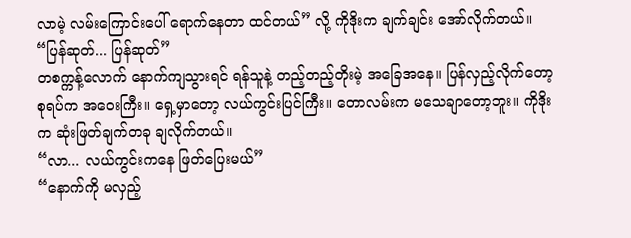လာမဲ့ လမ်းကြောင်းပေါ် ရောက်နေတာ ထင်တယ်” လို့ ကိုဒိုးက ချက်ချင်း အော်လိုက်တယ်။
“ပြန်ဆုတ်... ပြန်ဆုတ်”
တစက္ကန့်လောက် နောက်ကျသွားရင် ရန်သူနဲ့ တည့်တည့်တိုးမဲ့ အခြေအနေ။ ပြန်လှည့်လိုက်တော့ စုရပ်က အဝေးကြီး။ ရှေ့မှာတော့ လယ်ကွင်းပြင်ကြီး။ တောလမ်းက မသေချာတော့ဘူး။ ကိုဒိုးက ဆုံးဖြတ်ချက်တခု ချလိုက်တယ်။
“လာ... လယ်ကွင်းကနေ ဖြတ်ပြေးမယ်”
“နောက်ကို မလှည့်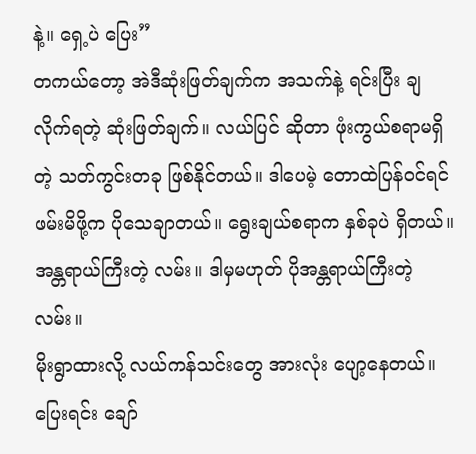နဲ့။ ရှေ့ပဲ ပြေး”
တကယ်တော့ အဲဒီဆုံးဖြတ်ချက်က အသက်နဲ့ ရင်းပြီး ချလိုက်ရတဲ့ ဆုံးဖြတ်ချက်။ လယ်ပြင် ဆိုတာ ဖုံးကွယ်စရာမရှိတဲ့ သတ်ကွင်းတခု ဖြစ်နိုင်တယ်။ ဒါပေမဲ့ တောထဲပြန်ဝင်ရင် ဖမ်းမိဖို့က ပိုသေချာတယ်။ ရွေးချယ်စရာက နှစ်ခုပဲ ရှိတယ်။ အန္တရာယ်ကြီးတဲ့ လမ်း။ ဒါမှမဟုတ် ပိုအန္တရာယ်ကြီးတဲ့ လမ်း။
မိုးရွာထားလို့ လယ်ကန်သင်းတွေ အားလုံး ပျော့နေတယ်။ ပြေးရင်း ချော်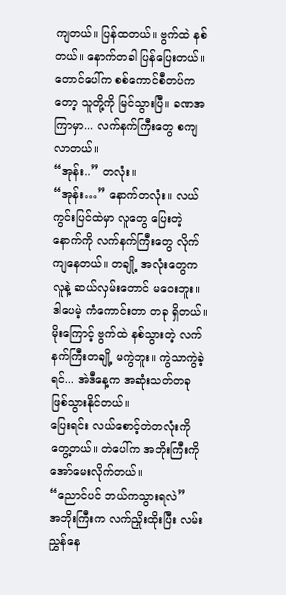ကျတယ်။ ပြန်ထတယ်။ ဗွက်ထဲ နစ်တယ်။ နောက်တခါ ပြန်ပြေးတယ်။ တောင်ပေါ်က စစ်ကောင်စီတပ်ကတော့ သူတို့ကို မြင်သွားပြီ။ ခဏအကြာမှာ... လက်နက်ကြီးတွေ စကျလာတယ်။
“အုန်း..” တလုံး။
“အုန်း…” နောက်တလုံး။ လယ်ကွင်းပြင်ထဲမှာ လူတွေ ပြေးတဲ့နောက်ကို လက်နက်ကြီးတွေ လိုက်ကျနေတယ်။ တချို့ အလုံးတွေက လူနဲ့ ဆယ်လှမ်းတောင် မဝေးဘူး။ ဒါပေမဲ့ ကံကောင်းတာ တခု ရှိတယ်။ မိုးကြောင့် ဗွက်ထဲ နစ်သွားတဲ့ လက်နက်ကြီးတချို့ မကွဲဘူး။ ကွဲသာကွဲခဲ့ရင်... အဲဒီနေ့က အဆုံးသတ်တခု ဖြစ်သွားနိုင်တယ်။
ပြေးရင်း လယ်စောင့်တဲတလုံးကို တွေ့တယ်။ တဲပေါ်က အဘိုးကြီးကို အော်မေးလိုက်တယ်။
“ညောင်ပင် ဘယ်ကသွားရလဲ”
အဘိုးကြီးက လက်ညှိုးထိုးပြီး လမ်းညွှန်နေ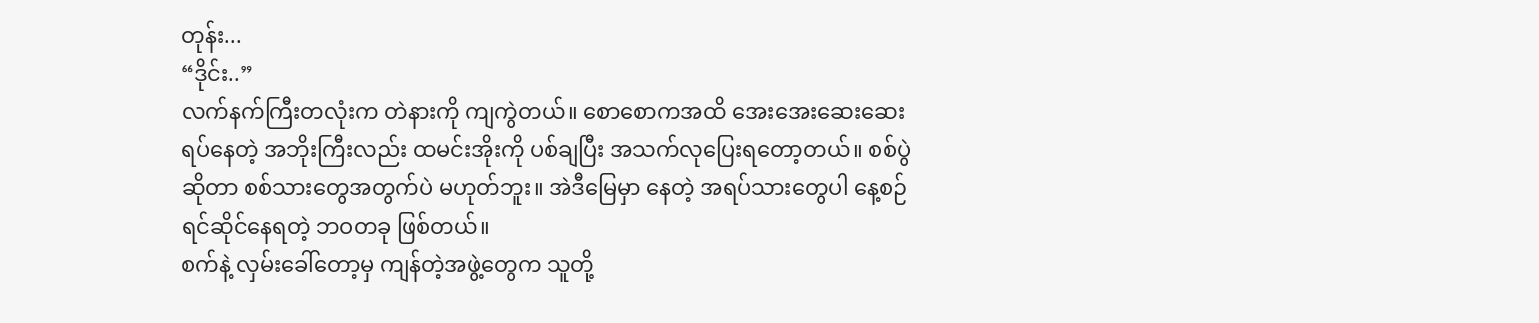တုန်း...
“ဒိုင်း..”
လက်နက်ကြီးတလုံးက တဲနားကို ကျကွဲတယ်။ စောစောကအထိ အေးအေးဆေးဆေး ရပ်နေတဲ့ အဘိုးကြီးလည်း ထမင်းအိုးကို ပစ်ချပြီး အသက်လုပြေးရတော့တယ်။ စစ်ပွဲ ဆိုတာ စစ်သားတွေအတွက်ပဲ မဟုတ်ဘူး။ အဲဒီမြေမှာ နေတဲ့ အရပ်သားတွေပါ နေ့စဉ် ရင်ဆိုင်နေရတဲ့ ဘဝတခု ဖြစ်တယ်။
စက်နဲ့ လှမ်းခေါ်တော့မှ ကျန်တဲ့အဖွဲ့တွေက သူတို့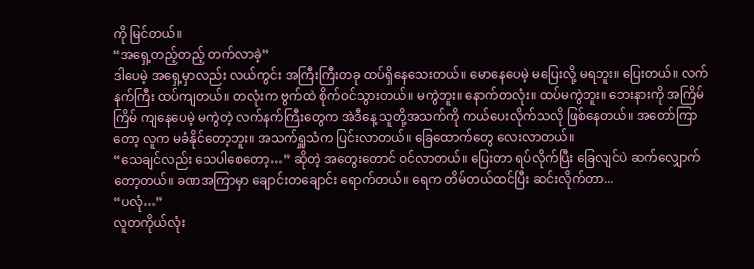ကို မြင်တယ်။
“အရှေ့တည့်တည့် တက်လာခဲ့”
ဒါပေမဲ့ အရှေ့မှာလည်း လယ်ကွင်း အကြီးကြီးတခု ထပ်ရှိနေသေးတယ်။ မောနေပေမဲ့ မပြေးလို့ မရဘူး။ ပြေးတယ်။ လက်နက်ကြီး ထပ်ကျတယ်။ တလုံးက ဗွက်ထဲ စိုက်ဝင်သွားတယ်။ မကွဲဘူး။ နောက်တလုံး။ ထပ်မကွဲဘူး။ ဘေးနားကို အကြိမ်ကြိမ် ကျနေပေမဲ့ မကွဲတဲ့ လက်နက်ကြီးတွေက အဲဒီနေ့ သူတို့အသက်ကို ကယ်ပေးလိုက်သလို ဖြစ်နေတယ်။ အတော်ကြာတော့ လူက မခံနိုင်တော့ဘူး။ အသက်ရှူသံက ပြင်းလာတယ်။ ခြေထောက်တွေ လေးလာတယ်။
“သေချင်လည်း သေပါစေတော့…” ဆိုတဲ့ အတွေးတောင် ဝင်လာတယ်။ ပြေးတာ ရပ်လိုက်ပြီး ခြေလျင်ပဲ ဆက်လျှောက်တော့တယ်။ ခဏအကြာမှာ ချောင်းတချောင်း ရောက်တယ်။ ရေက တိမ်တယ်ထင်ပြီး ဆင်းလိုက်တာ...
“ပလုံ…”
လူတကိုယ်လုံး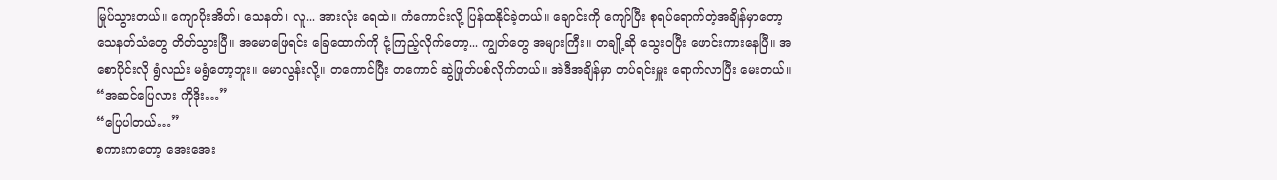မြုပ်သွားတယ်။ ကျောပိုးအိတ်၊ သေနတ်၊ လူ... အားလုံး ရေထဲ။ ကံကောင်းလို့ ပြန်ထနိုင်ခဲ့တယ်။ ချောင်းကို ကျော်ပြီး စုရပ်ရောက်တဲ့အချိန်မှာတော့ သေနတ်သံတွေ တိတ်သွားပြီ။ အမောဖြေရင်း ခြေထောက်ကို ငုံ့ကြည့်လိုက်တော့... ကျွတ်တွေ အများကြီး။ တချို့ဆို သွေးဝပြီး ဖောင်းကားနေပြီ။ အစောပိုင်းလို ရွံလည်း မရွံတော့ဘူး။ မောလွန်းလို့။ တကောင်ပြီး တကောင် ဆွဲဖြုတ်ပစ်လိုက်တယ်။ အဲဒီအချိန်မှာ တပ်ရင်းမှူး ရောက်လာပြီး မေးတယ်။
“အဆင်ပြေလား ကိုဒိုး…”
“ပြေပါတယ်…”
စကားကတော့ အေးအေး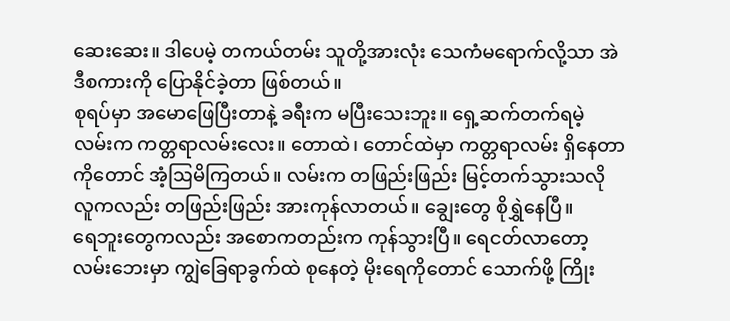ဆေးဆေး။ ဒါပေမဲ့ တကယ်တမ်း သူတို့အားလုံး သေကံမရောက်လို့သာ အဲဒီစကားကို ပြောနိုင်ခဲ့တာ ဖြစ်တယ်။
စုရပ်မှာ အမောဖြေပြီးတာနဲ့ ခရီးက မပြီးသေးဘူး။ ရှေ့ဆက်တက်ရမဲ့ လမ်းက ကတ္တရာလမ်းလေး။ တောထဲ၊ တောင်ထဲမှာ ကတ္တရာလမ်း ရှိနေတာကိုတောင် အံ့ဩမိကြတယ်။ လမ်းက တဖြည်းဖြည်း မြင့်တက်သွားသလို လူကလည်း တဖြည်းဖြည်း အားကုန်လာတယ်။ ချွေးတွေ စိုရွှဲနေပြီ။
ရေဘူးတွေကလည်း အစောကတည်းက ကုန်သွားပြီ။ ရေငတ်လာတော့ လမ်းဘေးမှာ ကျွဲခြေရာခွက်ထဲ စုနေတဲ့ မိုးရေကိုတောင် သောက်ဖို့ ကြိုး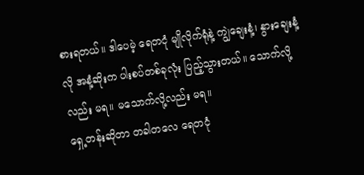စားရတယ်။ ဒါပေမဲ့ ရေတငုံ မျိုလိုက်ရုံနဲ့ ကျွဲချေးနံ့၊ နွားချေးနံ့လို အနံ့ဆိုးက ပါးစပ်တစ်ခုလုံး ပြည့်သွားတယ်။ သောက်လို့လည်း မရ။ မသောက်လို့လည်း မရ။
ရှေ့တန်းဆိုတာ တခါတလေ ရေတငုံ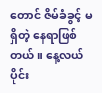တောင် ဇိမ်ခံခွင့် မရှိတဲ့ နေရာဖြစ်တယ်။ နေ့လယ်ပိုင်း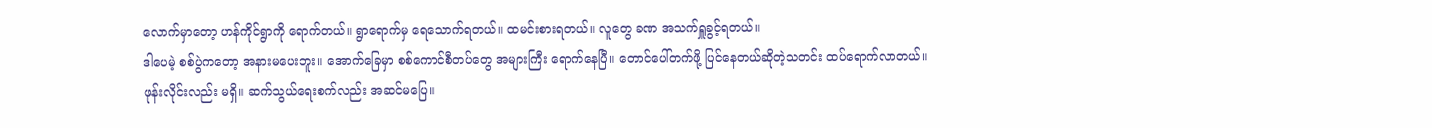လောက်မှာတော့ ဟန်ကိုင်ရွာကို ရောက်တယ်။ ရွာရောက်မှ ရေသောက်ရတယ်။ ထမင်းစားရတယ်။ လူတွေ ခဏ အသက်ရှူခွင့်ရတယ်။
ဒါပေမဲ့ စစ်ပွဲကတော့ အနားမပေးဘူး။ အောက်ခြေမှာ စစ်ကောင်စီတပ်တွေ အများကြီး ရောက်နေပြီ။ တောင်ပေါ်တက်ဖို့ ပြင်နေတယ်ဆိုတဲ့သတင်း ထပ်ရောက်လာတယ်။ ဖုန်းလိုင်းလည်း မရှိ။ ဆက်သွယ်ရေးစက်လည်း အဆင်မပြေ။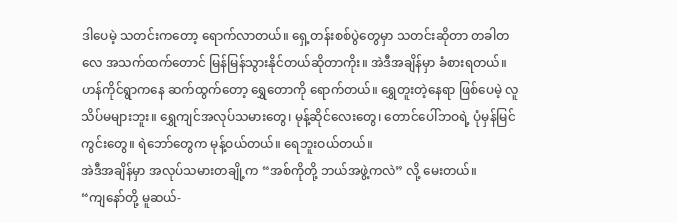ဒါပေမဲ့ သတင်းကတော့ ရောက်လာတယ်။ ရှေ့တန်းစစ်ပွဲတွေမှာ သတင်းဆိုတာ တခါတလေ အသက်ထက်တောင် မြန်မြန်သွားနိုင်တယ်ဆိုတာကိုး။ အဲဒီအချိန်မှာ ခံစားရတယ်။
ဟန်ကိုင်ရွာကနေ ဆက်ထွက်တော့ ရွှေတောကို ရောက်တယ်။ ရွှေတူးတဲ့နေရာ ဖြစ်ပေမဲ့ လူသိပ်မများဘူး။ ရွှေကျင်အလုပ်သမားတွေ၊ မုန့်ဆိုင်လေးတွေ၊ တောင်ပေါ်ဘဝရဲ့ ပုံမှန်မြင်ကွင်းတွေ။ ရဲဘော်တွေက မုန့်ဝယ်တယ်။ ရေဘူးဝယ်တယ်။
အဲဒီအချိန်မှာ အလုပ်သမားတချို့က “အစ်ကိုတို့ ဘယ်အဖွဲ့ကလဲ” လို့ မေးတယ်။
“ကျနော်တို့ မူဆယ်-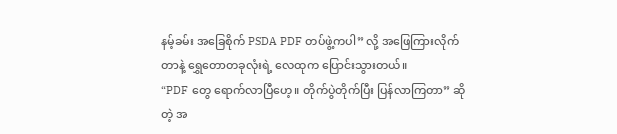နမ့်ခမ်း အခြေစိုက် PSDA PDF တပ်ဖွဲ့ကပါ” လို့ အဖြေကြားလိုက်တာနဲ့ ရွှေတောတခုလုံးရဲ့ လေထုက ပြောင်းသွားတယ်။
“PDF တွေ ရောက်လာပြီဟေ့။ တိုက်ပွဲတိုက်ပြီး ပြန်လာကြတာ” ဆိုတဲ့ အ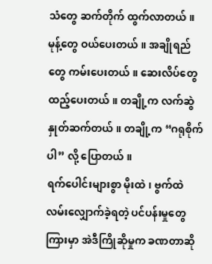သံတွေ ဆက်တိုက် ထွက်လာတယ်။ မုန့်တွေ ဝယ်ပေးတယ်။ အချိုရည်တွေ ကမ်းပေးတယ်။ ဆေးလိပ်တွေ ထည့်ပေးတယ်။ တချို့က လက်ဆွဲနှုတ်ဆက်တယ်။ တချို့က “ဂရုစိုက်ပါ” လို့ ပြောတယ်။
ရက်ပေါင်းများစွာ မိုးထဲ၊ ဗွက်ထဲ လမ်းလျှောက်ခဲ့ရတဲ့ ပင်ပန်းမှုတွေကြားမှာ အဲဒီကြိုဆိုမှုက ခဏတာဆို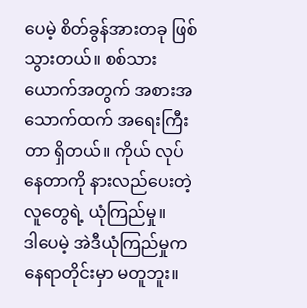ပေမဲ့ စိတ်ခွန်အားတခု ဖြစ်သွားတယ်။ စစ်သားယောက်အတွက် အစားအသောက်ထက် အရေးကြီးတာ ရှိတယ်။ ကိုယ် လုပ်နေတာကို နားလည်ပေးတဲ့ လူတွေရဲ့ ယုံကြည်မှု။
ဒါပေမဲ့ အဲဒီယုံကြည်မှုက နေရာတိုင်းမှာ မတူဘူး။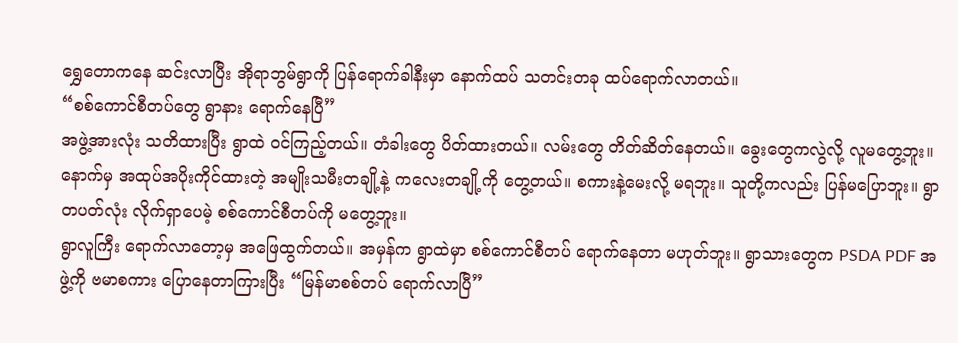ရွှေတောကနေ ဆင်းလာပြီး အိုရာဘွမ်ရွာကို ပြန်ရောက်ခါနီးမှာ နောက်ထပ် သတင်းတခု ထပ်ရောက်လာတယ်။
“စစ်ကောင်စီတပ်တွေ ရွာနား ရောက်နေပြီ”
အဖွဲ့အားလုံး သတိထားပြီး ရွာထဲ ဝင်ကြည့်တယ်။ တံခါးတွေ ပိတ်ထားတယ်။ လမ်းတွေ တိတ်ဆိတ်နေတယ်။ ခွေးတွေကလွဲလို့ လူမတွေ့ဘူး။ နောက်မှ အထုပ်အပိုးကိုင်ထားတဲ့ အမျိုးသမီးတချို့နဲ့ ကလေးတချို့ကို တွေ့တယ်။ စကားနဲ့မေးလို့ မရဘူး။ သူတို့ကလည်း ပြန်မပြောဘူး။ ရွာတပတ်လုံး လိုက်ရှာပေမဲ့ စစ်ကောင်စီတပ်ကို မတွေ့ဘူး။
ရွာလူကြီး ရောက်လာတော့မှ အဖြေထွက်တယ်။ အမှန်က ရွာထဲမှာ စစ်ကောင်စီတပ် ရောက်နေတာ မဟုတ်ဘူး။ ရွာသားတွေက PSDA PDF အဖွဲ့ကို ဗမာစကား ပြောနေတာကြားပြီး “မြန်မာစစ်တပ် ရောက်လာပြီ”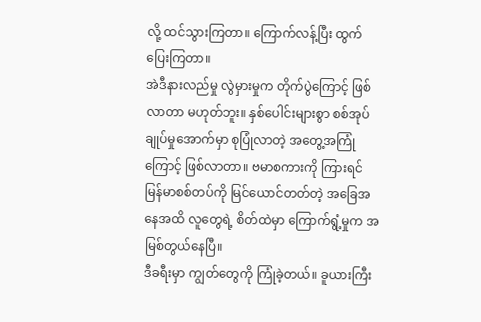လို့ ထင်သွားကြတာ။ ကြောက်လန့်ပြီး ထွက်ပြေးကြတာ။
အဲဒီနားလည်မှု လွဲမှားမှုက တိုက်ပွဲကြောင့် ဖြစ်လာတာ မဟုတ်ဘူး။ နှစ်ပေါင်းများစွာ စစ်အုပ်ချုပ်မှုအောက်မှာ စုပြုံလာတဲ့ အတွေ့အကြုံကြောင့် ဖြစ်လာတာ။ ဗမာစကားကို ကြားရင် မြန်မာစစ်တပ်ကို မြင်ယောင်တတ်တဲ့ အခြေအနေအထိ လူတွေရဲ့ စိတ်ထဲမှာ ကြောက်ရွံ့မှုက အမြစ်တွယ်နေပြီ။
ဒီခရီးမှာ ကျွတ်တွေကို ကြုံခဲ့တယ်။ ခူယားကြီး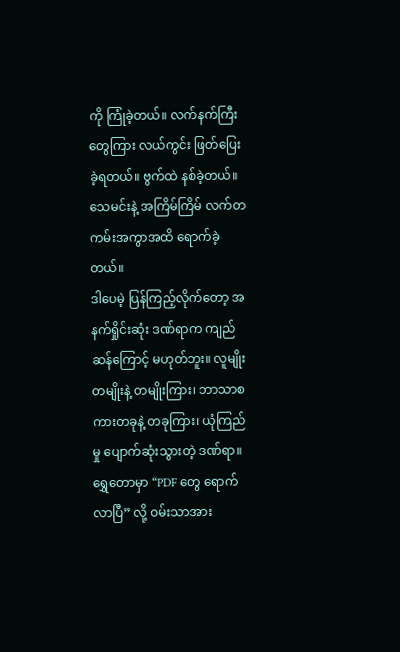ကို ကြုံခဲ့တယ်။ လက်နက်ကြီးတွေကြား လယ်ကွင်း ဖြတ်ပြေးခဲ့ရတယ်။ ဗွက်ထဲ နစ်ခဲ့တယ်။ သေမင်းနဲ့ အကြိမ်ကြိမ် လက်တကမ်းအကွာအထိ ရောက်ခဲ့တယ်။
ဒါပေမဲ့ ပြန်ကြည့်လိုက်တော့ အနက်ရှိုင်းဆုံး ဒဏ်ရာက ကျည်ဆန်ကြောင့် မဟုတ်ဘူး။ လူမျိုး တမျိုးနဲ့ တမျိုးကြား၊ ဘာသာစကားတခုနဲ့ တခုကြား၊ ယုံကြည်မှု ပျောက်ဆုံးသွားတဲ့ ဒဏ်ရာ။
ရွှေတောမှာ “PDF တွေ ရောက်လာပြီ” လို့ ဝမ်းသာအား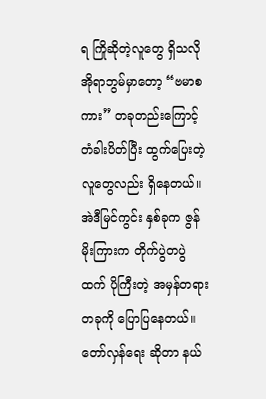ရ ကြိုဆိုတဲ့လူတွေ ရှိသလို အိုရာဘွမ်မှာတော့ “ဗမာစကား” တခုတည်းကြောင့် တံခါးပိတ်ပြီး ထွက်ပြေးတဲ့ လူတွေလည်း ရှိနေတယ်။
အဲဒီမြင်ကွင်း နှစ်ခုက ဇွန်မိုးကြားက တိုက်ပွဲတပွဲထက် ပိုကြီးတဲ့ အမှန်တရားတခုကို ပြောပြနေတယ်။ တော်လှန်ရေး ဆိုတာ နယ်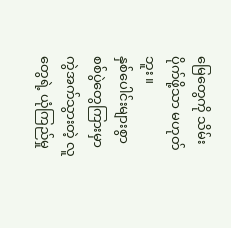မြေတွေကို သိမ်းပိုက်ဖို့သာ မဟုတ်ဘူး။
နှစ်ပေါင်းများစွာ စစ်ပွဲတွေကြားမှာ ကွဲအက်သွားတဲ့ လူတွေရဲ့ ယုံကြည်မှု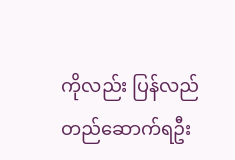ကိုလည်း ပြန်လည် တည်ဆောက်ရဦး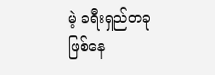မဲ့ ခရီးရှည်တခု ဖြစ်နေ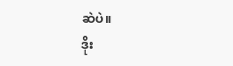ဆဲပဲ။
ဒိုး